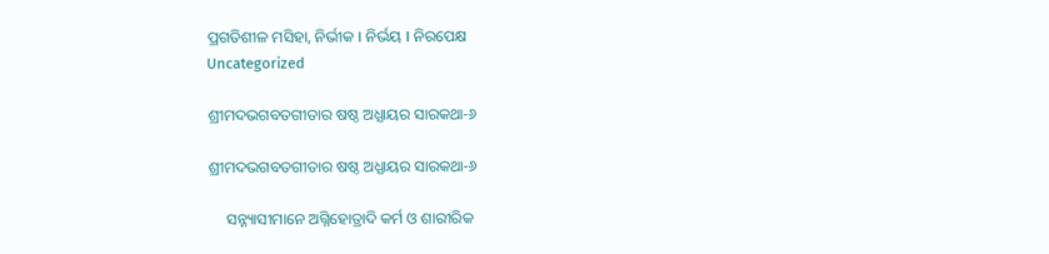ପ୍ରଗତିଶୀଳ ମସିହା, ନିର୍ଭୀକ I ନିର୍ଭୟ I ନିରପେକ୍ଷ
Uncategorized

ଶ୍ରୀମଦଭଗବତଗୀତାର ଷଷ୍ଠ ଅଧ୍ଯାୟର ସାରକଥା-୬

ଶ୍ରୀମଦଭଗବତଗୀତାର ଷଷ୍ଠ ଅଧ୍ଯାୟର ସାରକଥା-୬

     ସନ୍ନ୍ୟାସୀମାନେ ଅଗ୍ନିହୋତ୍ରାଦି କର୍ମ ଓ ଶାରୀରିକ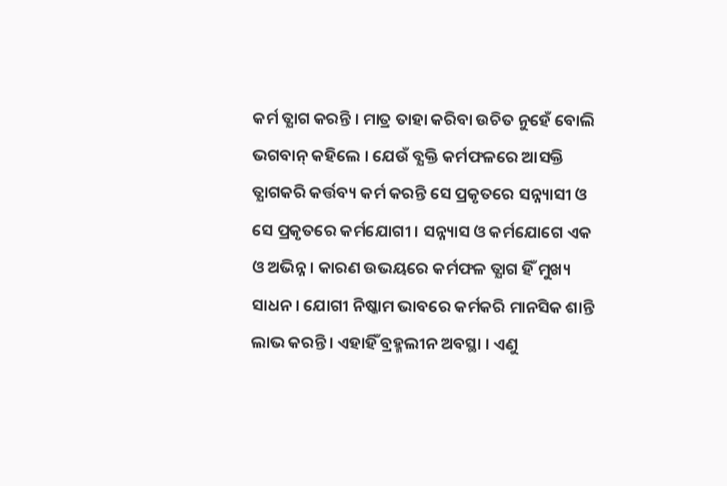କର୍ମ ତ୍ଯାଗ କରନ୍ତି । ମାତ୍ର ତାହା କରିବା ଉଚିତ ନୁହେଁ ବୋଲି ଭଗବାନ୍ କହିଲେ । ଯେଉଁ ବ୍ଯକ୍ତି କର୍ମଫଳରେ ଆସକ୍ତି ତ୍ଯାଗକରି କର୍ତ୍ତବ୍ୟ କର୍ମ କରନ୍ତି ସେ ପ୍ରକୃତରେ ସନ୍ନ୍ୟାସୀ ଓ ସେ ପ୍ରକୃତରେ କର୍ମଯୋଗୀ । ସନ୍ନ୍ୟାସ ଓ କର୍ମଯୋଗେ ଏକ ଓ ଅଭିନ୍ନ । କାରଣ ଉଭୟରେ କର୍ମଫଳ ତ୍ଯାଗ ହିଁ ମୁଖ୍ୟ ସାଧନ । ଯୋଗୀ ନିଷ୍କାମ ଭାବରେ କର୍ମକରି ମାନସିକ ଶାନ୍ତି ଲାଭ କରନ୍ତି । ଏହାହିଁ ବ୍ରହ୍ମଲୀନ ଅବସ୍ଥା । ଏଣୁ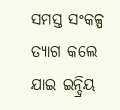ସମସ୍ତ ସଂକଳ୍ପ ତ୍ଯାଗ କଲେ ଯାଇ ଇନ୍ଦ୍ରିୟ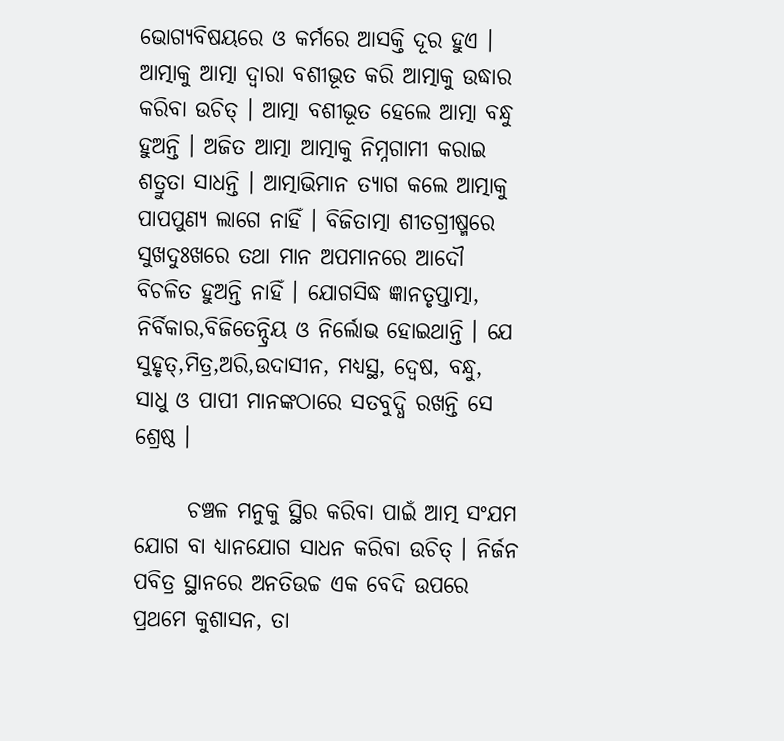ଭୋଗ୍ଯବିଷୟରେ ଓ କର୍ମରେ ଆସକ୍ତି ଦୂର ହୁଏ । ଆତ୍ମାକୁ ଆତ୍ମା ଦ୍ବାରା ବଶୀଭୂତ କରି ଆତ୍ମାକୁ ଉଦ୍ଧାର କରିବା ଉଚିତ୍ । ଆତ୍ମା ବଶୀଭୂତ ହେଲେ ଆତ୍ମା ବନ୍ଧୁ ହୁଅନ୍ତି । ଅଜିତ ଆତ୍ମା ଆତ୍ମାକୁ ନିମ୍ନଗାମୀ କରାଇ ଶତ୍ରୁତା ସାଧନ୍ତି । ଆତ୍ମାଭିମାନ ତ୍ଯାଗ କଲେ ଆତ୍ମାକୁ ପାପପୁଣ୍ଯ ଲାଗେ ନାହିଁ । ବିଜିତାତ୍ମା ଶୀତଗ୍ରୀଷ୍ମରେ ସୁଖଦୁଃଖରେ ତଥା ମାନ ଅପମାନରେ ଆଦୌ ବିଚଳିତ ହୁଅନ୍ତି ନାହିଁ । ଯୋଗସିଦ୍ଧ ଜ୍ଞାନତୃପ୍ତାତ୍ମା, ନିର୍ବିକାର,ବିଜିତେନ୍ଦ୍ରିୟ ଓ ନିର୍ଲୋଭ ହୋଇଥାନ୍ତି । ଯେ ସୁହୃତ୍,ମିତ୍ର,ଅରି,ଉଦାସୀନ, ମଧ୍ଯସ୍ଥ, ଦ୍ବେଷ, ବନ୍ଧୁ, ସାଧୁ ଓ ପାପୀ ମାନଙ୍କଠାରେ ସତବୁଦ୍ଧି ରଖନ୍ତି ସେ ଶ୍ରେଷ୍ଠ ।

      ଚଞ୍ଚଳ ମନୁକୁ ସ୍ଥିର କରିବା ପାଇଁ ଆତ୍ମ ସଂଯମ ଯୋଗ ବା ଧ୍ଯାନଯୋଗ ସାଧନ କରିବା ଉଚିତ୍ । ନିର୍ଜନ ପବିତ୍ର ସ୍ଥାନରେ ଅନତିଉଚ୍ଚ ଏକ ବେଦି ଉପରେ ପ୍ରଥମେ କୁଶାସନ, ତା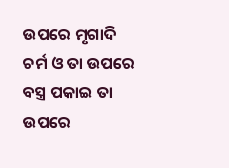ଉପରେ ମୃଗାଦି ଚର୍ମ ଓ ତା ଉପରେ ବସ୍ତ୍ର ପକାଇ ତା ଉପରେ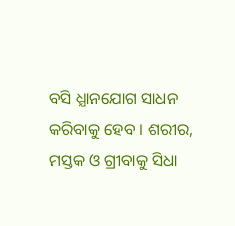ବସି ଧ୍ଯାନଯୋଗ ସାଧନ କରିବାକୁ ହେବ । ଶରୀର, ମସ୍ତକ ଓ ଗ୍ରୀବାକୁ ସିଧା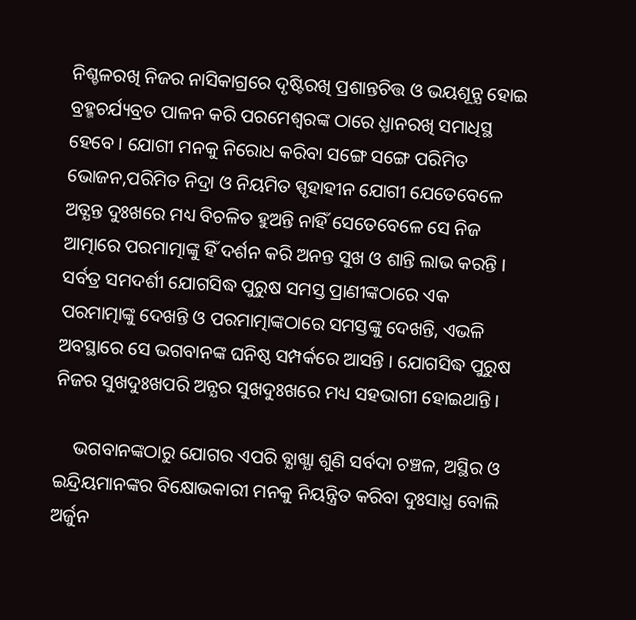ନିଶ୍ଚଳରଖି ନିଜର ନାସିକାଗ୍ରରେ ଦୃଷ୍ଟିରଖି ପ୍ରଶାନ୍ତଚିତ୍ତ ଓ ଭୟଶୂନ୍ଯ ହୋଇ ବ୍ରହ୍ମଚର୍ଯ୍ୟବ୍ରତ ପାଳନ କରି ପରମେଶ୍ବରଙ୍କ ଠାରେ ଧ୍ଯାନରଖି ସମାଧିସ୍ଥ ହେବେ । ଯୋଗୀ ମନକୁ ନିରୋଧ କରିବା ସଙ୍ଗେ ସଙ୍ଗେ ପରିମିତ ଭୋଜନ,ପରିମିତ ନିଦ୍ରା ଓ ନିୟମିତ ସ୍ପୃହାହୀନ ଯୋଗୀ ଯେତେବେଳେ ଅତ୍ଯନ୍ତ ଦୁଃଖରେ ମଧ୍ୟ ବିଚଳିତ ହୁଅନ୍ତି ନାହିଁ ସେତେବେଳେ ସେ ନିଜ ଆତ୍ମାରେ ପରମାତ୍ମାଙ୍କୁ ହିଁ ଦର୍ଶନ କରି ଅନନ୍ତ ସୁଖ ଓ ଶାନ୍ତି ଲାଭ କରନ୍ତି । ସର୍ବତ୍ର ସମଦର୍ଶୀ ଯୋଗସିଦ୍ଧ ପୁରୁଷ ସମସ୍ତ ପ୍ରାଣୀଙ୍କଠାରେ ଏକ ପରମାତ୍ମାଙ୍କୁ ଦେଖନ୍ତି ଓ ପରମାତ୍ମାଙ୍କଠାରେ ସମସ୍ତଙ୍କୁ ଦେଖନ୍ତି, ଏଭଳି ଅବସ୍ଥାରେ ସେ ଭଗବାନଙ୍କ ଘନିଷ୍ଠ ସମ୍ପର୍କରେ ଆସନ୍ତି । ଯୋଗସିଦ୍ଧ ପୁରୁଷ ନିଜର ସୁଖଦୁଃଖପରି ଅନ୍ଯର ସୁଖଦୁଃଖରେ ମଧ୍ୟ ସହଭାଗୀ ହୋଇଥାନ୍ତି ।

    ଭଗବାନଙ୍କଠାରୁ ଯୋଗର ଏପରି ବ୍ଯାଖ୍ଯା ଶୁଣି ସର୍ବଦା ଚଞ୍ଚଳ, ଅସ୍ଥିର ଓ ଇନ୍ଦ୍ରିୟମାନଙ୍କର ବିକ୍ଷୋଭକାରୀ ମନକୁ ନିୟନ୍ତ୍ରିତ କରିବା ଦୁଃସାଧ୍ଯ ବୋଲି ଅର୍ଜୁନ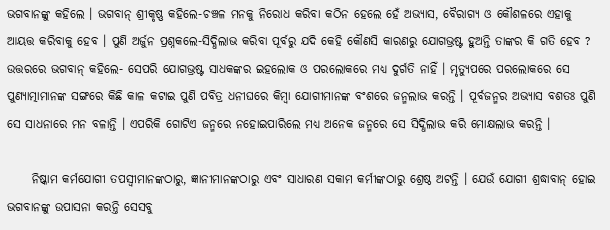ଭଗବାନଙ୍କୁ କହିଲେ । ଭଗବାନ୍ ଶ୍ରୀକୃଷ୍ଣ କହିଲେ-ଚଞ୍ଚଳ ମନକୁ ନିରୋଧ କରିବା କଠିନ ହେଲେ ହେଁ ଅଭ୍ଯାସ, ବୈରାଗ୍ୟ ଓ କୌଶଳରେ ଏହାକୁ ଆୟତ୍ତ କରିବାକୁ ହେବ । ପୁଣି ଅର୍ଜୁନ ପ୍ରଶ୍ନକଲେ-ସିଦ୍ଧିଲାଭ କରିବା ପୂର୍ବରୁ ଯଦି କେହି କୌଣସି କାରଣରୁ ଯୋଗଭ୍ରଷ୍ଟ ହୁଅନ୍ତି ତାଙ୍କର କି ଗତି ହେବ ? ଉତ୍ତରରେ ଭଗବାନ୍ କହିଲେ- ସେପରି ଯୋଗଭ୍ରଷ୍ଟ ସାଧକଙ୍କର ଇହଲୋକ ଓ ପରଲୋକରେ ମଧ୍ୟ ଦୁର୍ଗତି ନାହିଁ । ମୃତ୍ୟୁପରେ ପରଲୋକରେ ସେ ପୁଣ୍ଯାତ୍ମାମାନଙ୍କ ସଙ୍ଗରେ କିଛି କାଳ କଟାଇ ପୁଣି ପବିତ୍ର ଧନୀଘରେ କିମ୍ବା ଯୋଗୀମାନଙ୍କ ବଂଶରେ ଜନ୍ମଲାଭ କରନ୍ତି । ପୂର୍ବଜନ୍ମର ଅଭ୍ଯାସ ବଶତଃ ପୁଣି ସେ ସାଧନାରେ ମନ ବଳାନ୍ତି । ଏପରିକି ଗୋଟିଏ ଜନ୍ମରେ ନହୋଇପାରିଲେ ମଧ୍ୟ ଅନେକ ଜନ୍ମରେ ସେ ସିଦ୍ଧିଲାଭ କରି ମୋକ୍ଷଲାଭ କରନ୍ତି ।

     ନିଷ୍କାମ କର୍ମଯୋଗୀ ତପସ୍ବୀମାନଙ୍କଠାରୁ, ଜ୍ଞାନୀମାନଙ୍କଠାରୁ ଏବଂ ସାଧାରଣ ସକାମ କର୍ମୀଙ୍କଠାରୁ ଶ୍ରେଷ୍ଠ ଅଟନ୍ତି । ଯେଉଁ ଯୋଗୀ ଶ୍ରଦ୍ଧାବାନ୍ ହୋଇ ଭଗବାନଙ୍କୁ ଉପାସନା କରନ୍ତି ସେସବୁ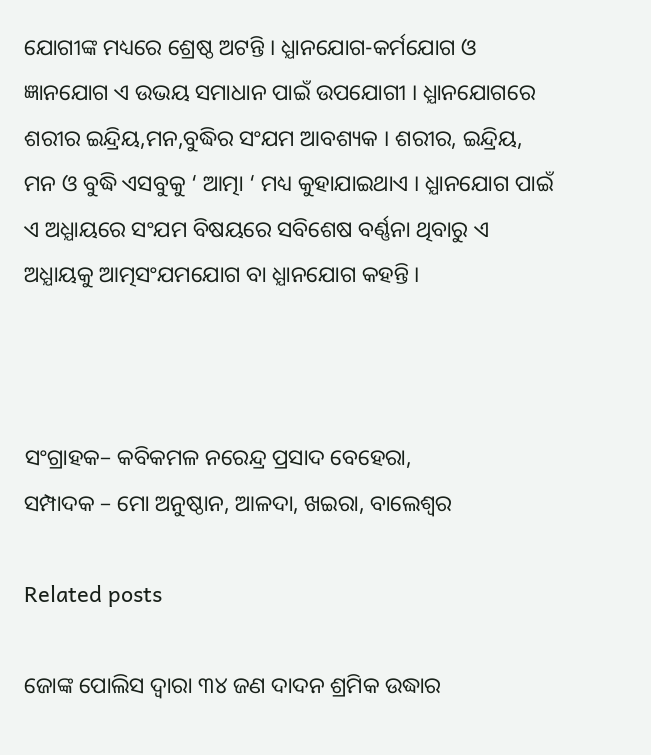ଯୋଗୀଙ୍କ ମଧ୍ୟରେ ଶ୍ରେଷ୍ଠ ଅଟନ୍ତି । ଧ୍ଯାନଯୋଗ-କର୍ମଯୋଗ ଓ ଜ୍ଞାନଯୋଗ ଏ ଉଭୟ ସମାଧାନ ପାଇଁ ଉପଯୋଗୀ । ଧ୍ଯାନଯୋଗରେ ଶରୀର ଇନ୍ଦ୍ରିୟ,ମନ,ବୁଦ୍ଧିର ସଂଯମ ଆବଶ୍ୟକ । ଶରୀର, ଇନ୍ଦ୍ରିୟ, ମନ ଓ ବୁଦ୍ଧି ଏସବୁକୁ ‘ ଆତ୍ମା ‘ ମଧ୍ୟ କୁହାଯାଇଥାଏ । ଧ୍ଯାନଯୋଗ ପାଇଁ ଏ ଅଧ୍ଯାୟରେ ସଂଯମ ବିଷୟରେ ସବିଶେଷ ବର୍ଣ୍ଣନା ଥିବାରୁ ଏ ଅଧ୍ଯାୟକୁ ଆତ୍ମସଂଯମଯୋଗ ବା ଧ୍ଯାନଯୋଗ କହନ୍ତି ।



ସଂଗ୍ରାହକ– କବିକମଳ ନରେନ୍ଦ୍ର ପ୍ରସାଦ ବେହେରା,
ସମ୍ପାଦକ – ମୋ ଅନୁଷ୍ଠାନ, ଆଳଦା, ଖଇରା, ବାଲେଶ୍ଵର

Related posts

ଜୋଙ୍କ ପୋଲିସ ଦ୍ୱାରା ୩୪ ଜଣ ଦାଦନ ଶ୍ରମିକ ଉଦ୍ଧାର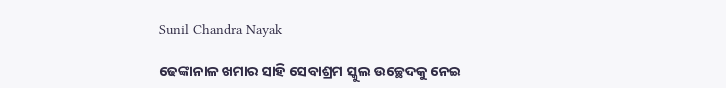Sunil Chandra Nayak

ଢେଙ୍କାନାଳ ଖମାର ସାହି ସେବାଶ୍ରମ ସ୍କୁଲ ଉଚ୍ଛେଦକୁ ନେଇ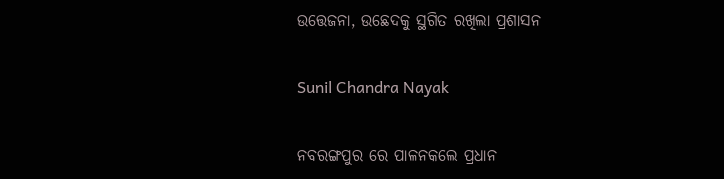ଉତ୍ତେଜନା, ଉଛେଦକୁ ସ୍ଥଗିତ ରଖିଲା ପ୍ରଶାସନ

Sunil Chandra Nayak

ନବରଙ୍ଗପୁର ରେ ପାଳନକଲେ ପ୍ରଧାନ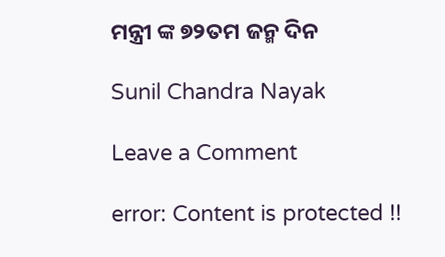ମନ୍ତ୍ରୀ ଙ୍କ ୭୨ତମ ଜନ୍ମ ଦିନ

Sunil Chandra Nayak

Leave a Comment

error: Content is protected !!